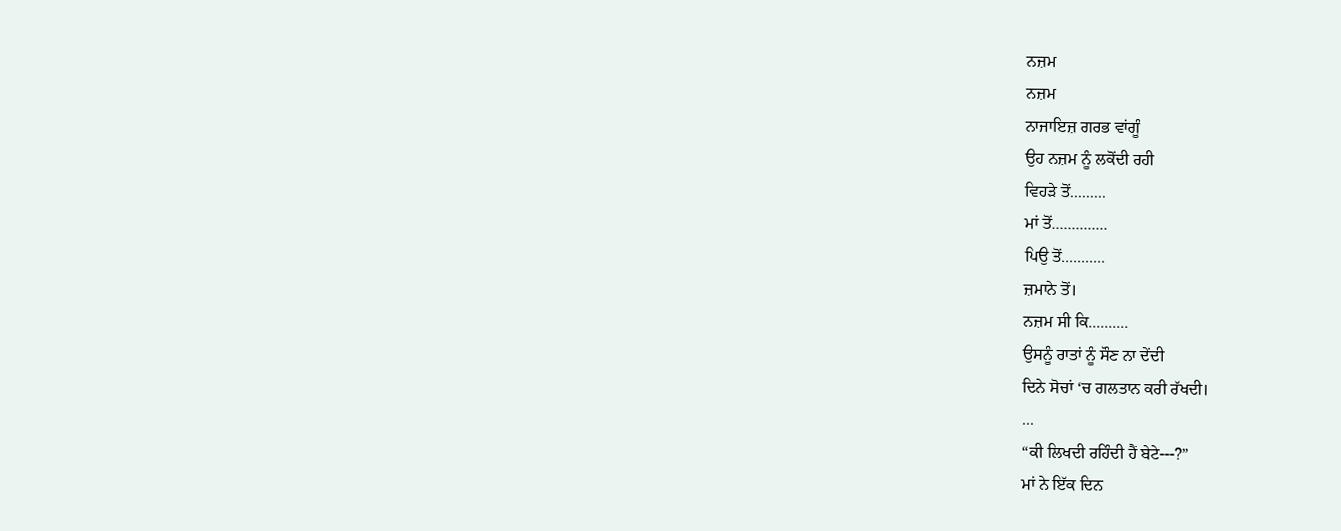ਨਜ਼ਮ
ਨਜ਼ਮ
ਨਾਜਾਇਜ਼ ਗਰਭ ਵਾਂਗੂੰ
ਉਹ ਨਜ਼ਮ ਨੂੰ ਲਕੋਂਦੀ ਰਹੀ
ਵਿਹੜੇ ਤੋਂ.........
ਮਾਂ ਤੋਂ..............
ਪਿਉ ਤੋਂ...........
ਜ਼ਮਾਨੇ ਤੋਂ।
ਨਜ਼ਮ ਸੀ ਕਿ..........
ਉਸਨੂੰ ਰਾਤਾਂ ਨੂੰ ਸੌਣ ਨਾ ਦੇਂਦੀ
ਦਿਨੇ ਸੋਚਾਂ ‘ਚ ਗਲਤਾਨ ਕਰੀ ਰੱਖਦੀ।
...
“ਕੀ ਲਿਖਦੀ ਰਹਿੰਦੀ ਹੈਂ ਬੇਟੇ---?”
ਮਾਂ ਨੇ ਇੱਕ ਦਿਨ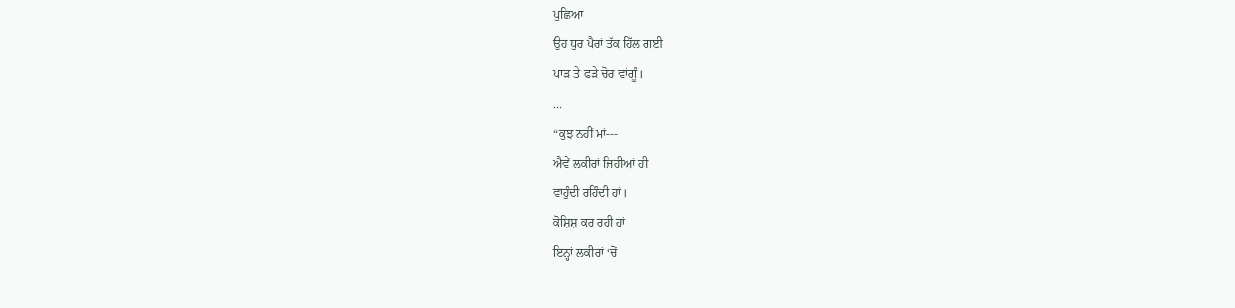ਪੁਛਿਆ
ਉਹ ਧੁਰ ਪੈਰਾਂ ਤੱਕ ਹਿੱਲ ਗਈ
ਪਾੜ ਤੇ ਫੜੇ ਚੋਰ ਵਾਂਗੂੰ।
...
“ਕੁਝ ਨਹੀਂ ਮਾਂ---
ਐਵੇਂ ਲਕੀਰਾਂ ਜਿਹੀਆਂ ਹੀ
ਵਾਹੁੰਦੀ ਰਹਿੰਦੀ ਹਾਂ।
ਕੋਸ਼ਿਸ਼ ਕਰ ਰਹੀ ਹਾਂ
ਇਨ੍ਹਾਂ ਲਕੀਰਾਂ ‘ਚੋਂ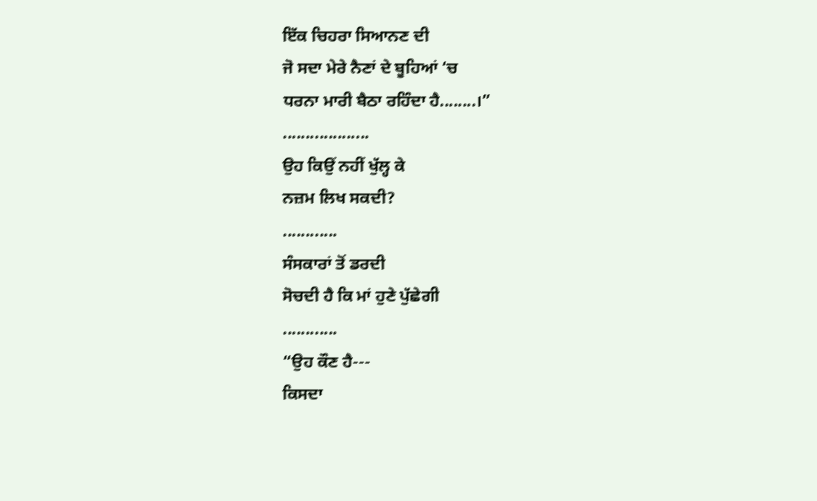ਇੱਕ ਚਿਹਰਾ ਸਿਆਨਣ ਦੀ
ਜੋ ਸਦਾ ਮੇਰੇ ਨੈਣਾਂ ਦੇ ਬੂਹਿਆਂ ‘ਚ
ਧਰਨਾ ਮਾਰੀ ਬੈਠਾ ਰਹਿੰਦਾ ਹੈ........।”
...................
ਉਹ ਕਿਉਂ ਨਹੀਂ ਖੁੱਲ੍ਹ ਕੇ
ਨਜ਼ਮ ਲਿਖ ਸਕਦੀ?
............
ਸੰਸਕਾਰਾਂ ਤੋਂ ਡਰਦੀ
ਸੋਚਦੀ ਹੈ ਕਿ ਮਾਂ ਹੁਣੇ ਪੁੱਛੇਗੀ
............
“ਉਹ ਕੌਣ ਹੈ---
ਕਿਸਦਾ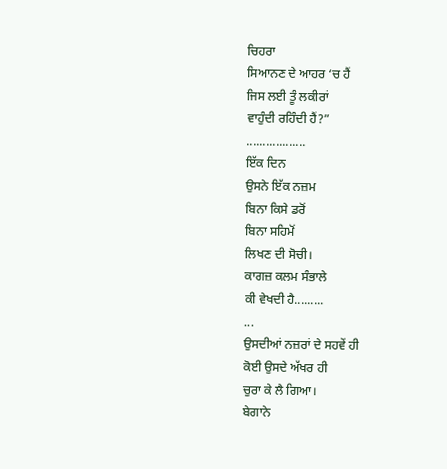ਚਿਹਰਾ
ਸਿਆਨਣ ਦੇ ਆਹਰ ‘ਚ ਹੈਂ
ਜਿਸ ਲਈ ਤੂੰ ਲਕੀਰਾਂ
ਵਾਹੁੰਦੀ ਰਹਿੰਦੀ ਹੈਂ?”
..................
ਇੱਕ ਦਿਨ
ਉਸਨੇ ਇੱਕ ਨਜ਼ਮ
ਬਿਨਾ ਕਿਸੇ ਡਰੋਂ
ਬਿਨਾ ਸਹਿਮੋਂ
ਲਿਖਣ ਦੀ ਸੋਚੀ।
ਕਾਗਜ਼ ਕਲਮ ਸੰਭਾਲੇ
ਕੀ ਵੇਖਦੀ ਹੈ.........
...
ਉਸਦੀਆਂ ਨਜ਼ਰਾਂ ਦੇ ਸਹਵੇਂ ਹੀ
ਕੋਈ ਉਸਦੇ ਅੱਖਰ ਹੀ
ਚੁਰਾ ਕੇ ਲੈ ਗਿਆ।
ਬੇਗਾਨੇ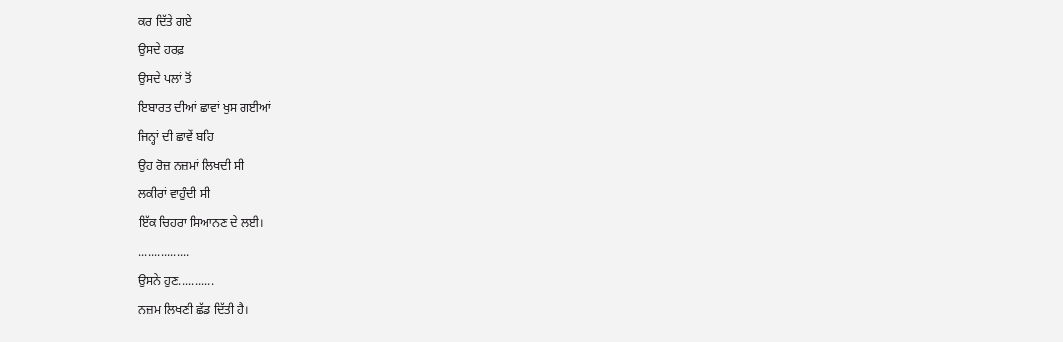ਕਰ ਦਿੱਤੇ ਗਏ
ਉਸਦੇ ਹਰਫ਼
ਉਸਦੇ ਪਲਾਂ ਤੋਂ
ਇਬਾਰਤ ਦੀਆਂ ਛਾਵਾਂ ਖੁਸ ਗਈਆਂ
ਜਿਨ੍ਹਾਂ ਦੀ ਛਾਵੇਂ ਬਹਿ
ਉਹ ਰੋਜ਼ ਨਜ਼ਮਾਂ ਲਿਖਦੀ ਸੀ
ਲਕੀਰਾਂ ਵਾਹੁੰਦੀ ਸੀ
ਇੱਕ ਚਿਹਰਾ ਸਿਆਨਣ ਦੇ ਲਈ।
................
ਉਸਨੇ ਹੁਣ...........
ਨਜ਼ਮ ਲਿਖਣੀ ਛੱਡ ਦਿੱਤੀ ਹੈ।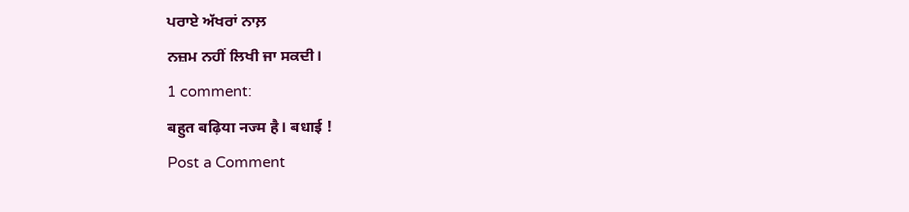ਪਰਾਏ ਅੱਖਰਾਂ ਨਾਲ਼
ਨਜ਼ਮ ਨਹੀਂ ਲਿਖੀ ਜਾ ਸਕਦੀ।
1 comment:
बहुत बढ़िया नज्म है। बधाई !
Post a Comment